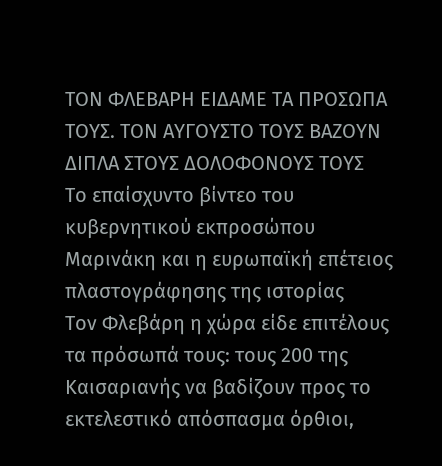ΤΟΝ ΦΛΕΒΑΡΗ ΕΙΔΑΜΕ ΤΑ ΠΡΟΣΩΠΑ ΤΟΥΣ. ΤΟΝ ΑΥΓΟΥΣΤΟ ΤΟΥΣ ΒΑΖΟΥΝ ΔΙΠΛΑ ΣΤΟΥΣ ΔΟΛΟΦΟΝΟΥΣ ΤΟΥΣ
Το επαίσχυντο βίντεο του κυβερνητικού εκπροσώπου Μαρινάκη και η ευρωπαϊκή επέτειος πλαστογράφησης της ιστορίας
Τον Φλεβάρη η χώρα είδε επιτέλους τα πρόσωπά τους: τους 200 της Καισαριανής να βαδίζουν προς το εκτελεστικό απόσπασμα όρθιοι,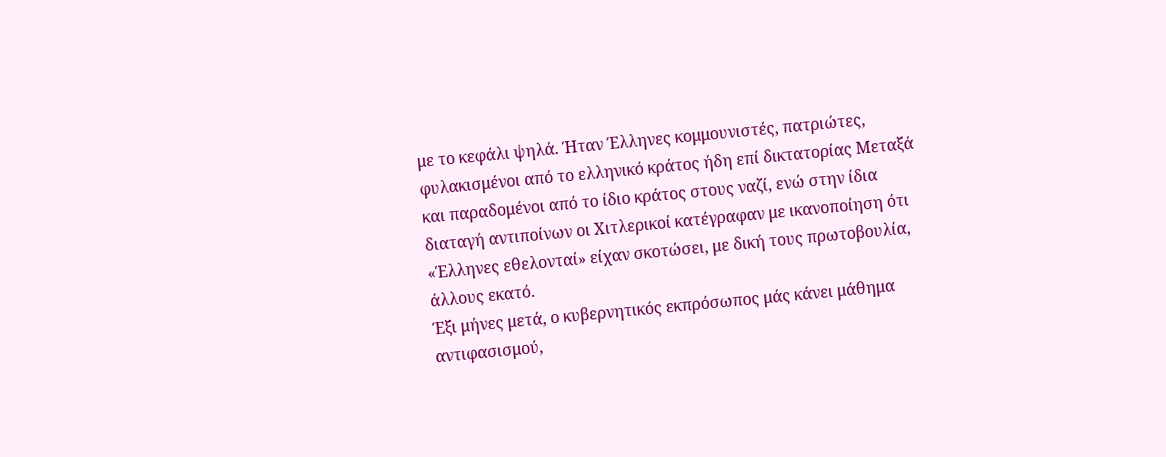με το κεφάλι ψηλά. Ήταν Έλληνες κομμουνιστές, πατριώτες, φυλακισμένοι από το ελληνικό κράτος ήδη επί δικτατορίας Μεταξά και παραδομένοι από το ίδιο κράτος στους ναζί, ενώ στην ίδια διαταγή αντιποίνων οι Χιτλερικοί κατέγραφαν με ικανοποίηση ότι «Έλληνες εθελονταί» είχαν σκοτώσει, με δική τους πρωτοβουλία, άλλους εκατό.
Έξι μήνες μετά, ο κυβερνητικός εκπρόσωπος μάς κάνει μάθημα αντιφασισμού,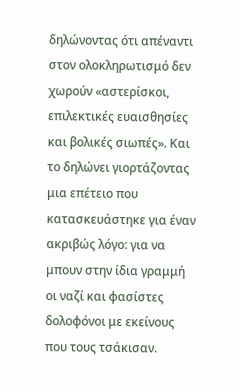δηλώνοντας ότι απέναντι στον ολοκληρωτισμό δεν χωρούν «αστερίσκοι, επιλεκτικές ευαισθησίες και βολικές σιωπές». Και το δηλώνει γιορτάζοντας μια επέτειο που κατασκευάστηκε για έναν ακριβώς λόγο: για να μπουν στην ίδια γραμμή οι ναζί και φασίστες δολοφόνοι με εκείνους που τους τσάκισαν.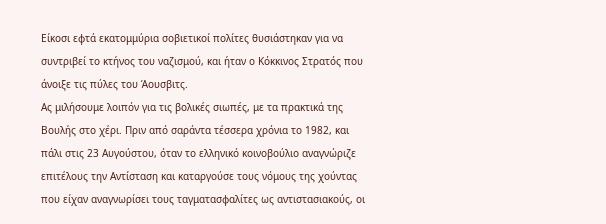Είκοσι εφτά εκατομμύρια σοβιετικοί πολίτες θυσιάστηκαν για να συντριβεί το κτήνος του ναζισμού, και ήταν ο Κόκκινος Στρατός που άνοιξε τις πύλες του Άουσβιτς.
Ας μιλήσουμε λοιπόν για τις βολικές σιωπές, με τα πρακτικά της Βουλής στο χέρι. Πριν από σαράντα τέσσερα χρόνια το 1982, και πάλι στις 23 Αυγούστου, όταν το ελληνικό κοινοβούλιο αναγνώριζε επιτέλους την Αντίσταση και καταργούσε τους νόμους της χούντας που είχαν αναγνωρίσει τους ταγματασφαλίτες ως αντιστασιακούς, οι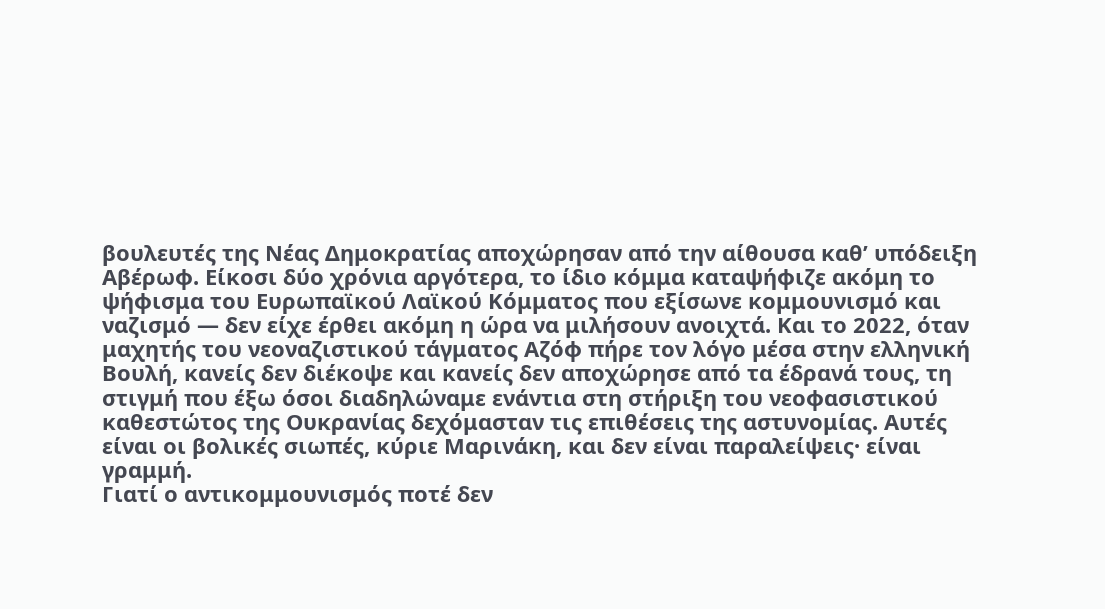βουλευτές της Νέας Δημοκρατίας αποχώρησαν από την αίθουσα καθ’ υπόδειξη Αβέρωφ. Είκοσι δύο χρόνια αργότερα, το ίδιο κόμμα καταψήφιζε ακόμη το ψήφισμα του Ευρωπαϊκού Λαϊκού Κόμματος που εξίσωνε κομμουνισμό και ναζισμό — δεν είχε έρθει ακόμη η ώρα να μιλήσουν ανοιχτά. Και το 2022, όταν μαχητής του νεοναζιστικού τάγματος Αζόφ πήρε τον λόγο μέσα στην ελληνική Βουλή, κανείς δεν διέκοψε και κανείς δεν αποχώρησε από τα έδρανά τους, τη στιγμή που έξω όσοι διαδηλώναμε ενάντια στη στήριξη του νεοφασιστικού καθεστώτος της Ουκρανίας δεχόμασταν τις επιθέσεις της αστυνομίας. Αυτές είναι οι βολικές σιωπές, κύριε Μαρινάκη, και δεν είναι παραλείψεις· είναι γραμμή.
Γιατί ο αντικομμουνισμός ποτέ δεν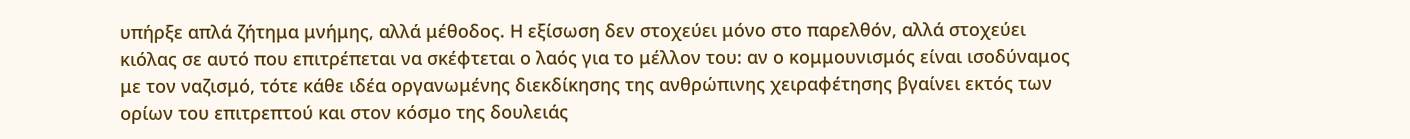υπήρξε απλά ζήτημα μνήμης, αλλά μέθοδος. Η εξίσωση δεν στοχεύει μόνο στο παρελθόν, αλλά στοχεύει κιόλας σε αυτό που επιτρέπεται να σκέφτεται ο λαός για το μέλλον του: αν ο κομμουνισμός είναι ισοδύναμος με τον ναζισμό, τότε κάθε ιδέα οργανωμένης διεκδίκησης της ανθρώπινης χειραφέτησης βγαίνει εκτός των ορίων του επιτρεπτού και στον κόσμο της δουλειάς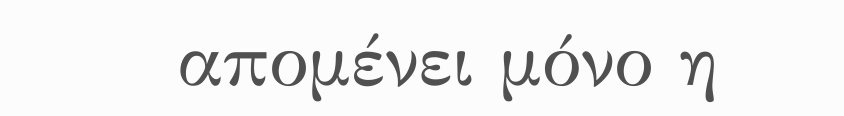απομένει μόνο η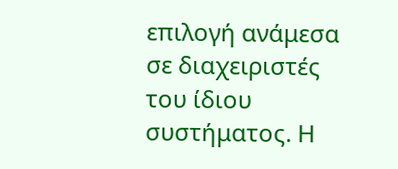επιλογή ανάμεσα σε διαχειριστές του ίδιου συστήματος. Η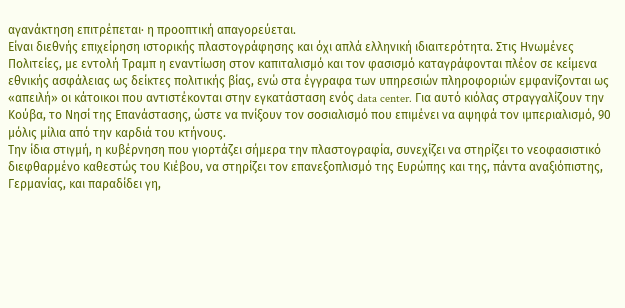αγανάκτηση επιτρέπεται· η προοπτική απαγορεύεται.
Είναι διεθνής επιχείρηση ιστορικής πλαστογράφησης και όχι απλά ελληνική ιδιαιτερότητα. Στις Ηνωμένες Πολιτείες, με εντολή Τραμπ η εναντίωση στον καπιταλισμό και τον φασισμό καταγράφονται πλέον σε κείμενα εθνικής ασφάλειας ως δείκτες πολιτικής βίας, ενώ στα έγγραφα των υπηρεσιών πληροφοριών εμφανίζονται ως «απειλή» οι κάτοικοι που αντιστέκονται στην εγκατάσταση ενός data center. Για αυτό κιόλας στραγγαλίζουν την Κούβα, το Νησί της Επανάστασης, ώστε να πνίξουν τον σοσιαλισμό που επιμένει να αψηφά τον ιμπεριαλισμό, 90 μόλις μίλια από την καρδιά του κτήνους.
Την ίδια στιγμή, η κυβέρνηση που γιορτάζει σήμερα την πλαστογραφία, συνεχίζει να στηρίζει το νεοφασιστικό διεφθαρμένο καθεστώς του Κιέβου, να στηρίζει τον επανεξοπλισμό της Ευρώπης και της, πάντα αναξιόπιστης, Γερμανίας, και παραδίδει γη,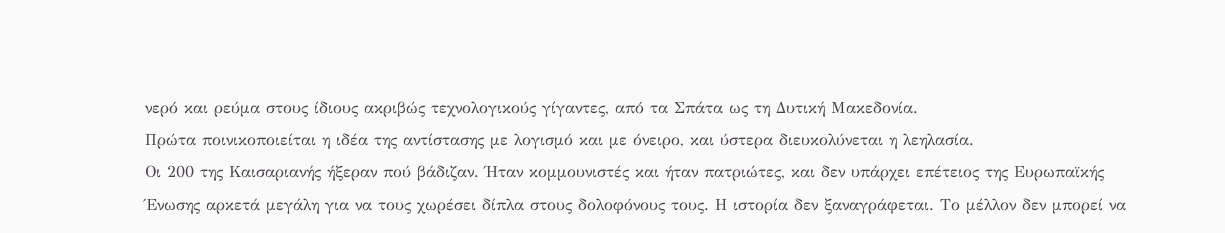νερό και ρεύμα στους ίδιους ακριβώς τεχνολογικούς γίγαντες, από τα Σπάτα ως τη Δυτική Μακεδονία.
Πρώτα ποινικοποιείται η ιδέα της αντίστασης με λογισμό και με όνειρο, και ύστερα διευκολύνεται η λεηλασία.
Οι 200 της Καισαριανής ήξεραν πού βάδιζαν. Ήταν κομμουνιστές και ήταν πατριώτες, και δεν υπάρχει επέτειος της Ευρωπαϊκής Ένωσης αρκετά μεγάλη για να τους χωρέσει δίπλα στους δολοφόνους τους. Η ιστορία δεν ξαναγράφεται. Το μέλλον δεν μπορεί να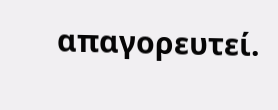απαγορευτεί.